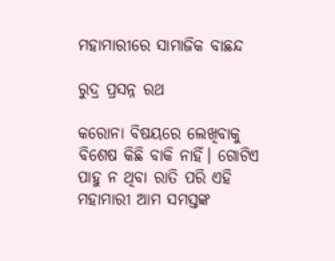ମହାମାରୀରେ ସାମାଜିକ ବାଛନ୍ଦ

ରୁଦ୍ର ପ୍ରସନ୍ନ ରଥ

କରୋନା ବିଷୟରେ ଲେଖିବାକୁ ବିଶେଷ କିଛି ବାକି ନାହିଁ। ଗୋଟିଏ ପାହୁ ନ ଥିବା ରାତି ପରି ଏହି ମହାମାରୀ ଆମ ସମସ୍ତଙ୍କ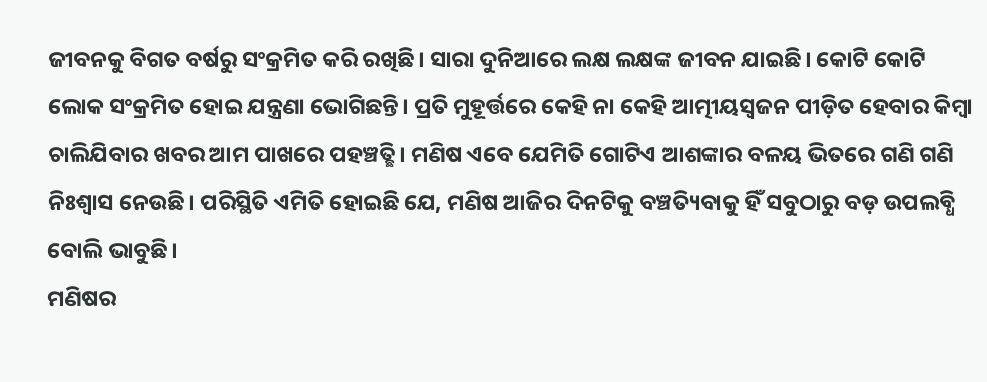ଜୀବନକୁ ବିଗତ ବର୍ଷରୁ ସଂକ୍ରମିତ କରି ରଖିଛି। ସାରା ଦୁନିଆରେ ଲକ୍ଷ ଲକ୍ଷଙ୍କ ଜୀବନ ଯାଇଛି। କୋଟି କୋଟି ଲୋକ ସଂକ୍ରମିତ ହୋଇ ଯନ୍ତ୍ରଣା ଭୋଗିଛନ୍ତି। ପ୍ରତି ମୁହୂର୍ତ୍ତରେ କେହି ନା କେହି ଆତ୍ମୀୟସ୍ବଜନ ପୀଡ଼ିତ ହେବାର କିମ୍ବା ଚାଲିଯିବାର ଖବର ଆମ ପାଖରେ ପହଞ୍ଚତ୍ଛି। ମଣିଷ ଏବେ ଯେମିତି ଗୋଟିଏ ଆଶଙ୍କାର ବଳୟ ଭିତରେ ଗଣି ଗଣି ନିଃଶ୍ୱାସ ନେଉଛି। ପରିସ୍ଥିତି ଏମିତି ହୋଇଛି ଯେ, ମଣିଷ ଆଜିର ଦିନଟିକୁ ବଞ୍ଚତ୍ୟିବାକୁ ହିଁ ସବୁଠାରୁ ବଡ଼ ଉପଲବ୍ଧି ବୋଲି ଭାବୁଛି।
ମଣିଷର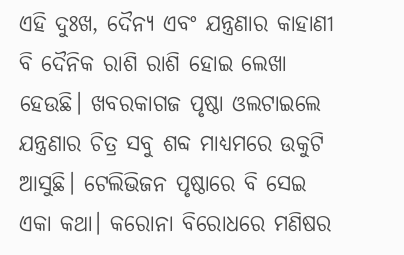ଏହି ଦୁଃଖ, ଦୈନ୍ୟ ଏବଂ ଯନ୍ତ୍ରଣାର କାହାଣୀ ବି ଦୈନିକ ରାଶି ରାଶି ହୋଇ ଲେଖା ହେଉଛି। ଖବରକାଗଜ ପୃଷ୍ଠା ଓଲଟାଇଲେ ଯନ୍ତ୍ରଣାର ଚିତ୍ର ସବୁ ଶବ୍ଦ ମାଧ୍ୟମରେ ଉକୁଟି ଆସୁଛି। ଟେଲିଭିଜନ ପୃଷ୍ଠାରେ ବି ସେଇ ଏକା କଥା। କରୋନା ବିରୋଧରେ ମଣିଷର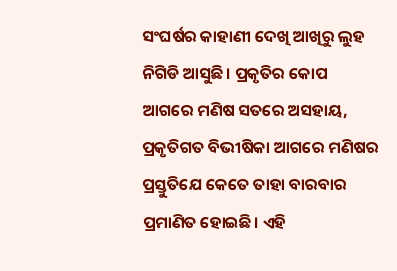ସଂଘର୍ଷର କାହାଣୀ ଦେଖି ଆଖିରୁ ଲୁହ ନିଗିଡି ଆସୁଛି। ପ୍ରକୃତିର କୋପ ଆଗରେ ମଣିଷ ସତରେ ଅସହାୟ, ପ୍ରକୃତିଗତ ବିଭୀଷିକା ଆଗରେ ମଣିଷର ପ୍ରସ୍ତୁତିଯେ କେତେ ତାହା ବାରବାର ପ୍ରମାଣିତ ହୋଇଛି। ଏହି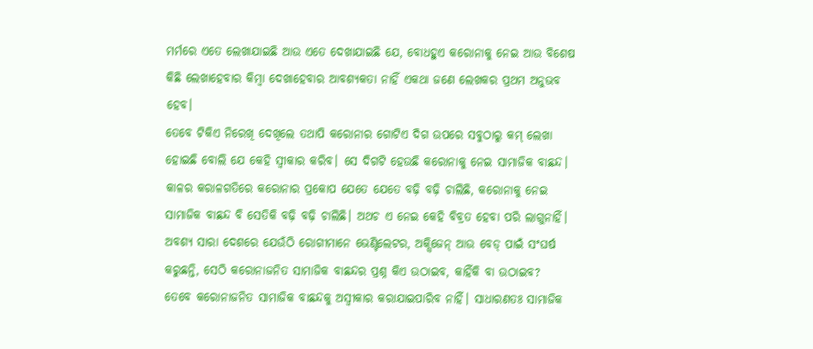ମର୍ମରେ ଏତେ ଲେଖାଯାଇଛି ଆଉ ଏତେ ଦେଖାଯାଇଛି ଯେ, ବୋଧହୁଏ କରୋନାକୁ ନେଇ ଆଉ ବିଶେଷ କିଛି ଲେଖାହେବାର କିମ୍ବା ଦେଖାହେବାର ଆବଶ୍ୟକତା ନାହିଁ ଏକଥା ଜଣେ ଲେଖକର ପ୍ରଥମ ଅନୁଭବ ହେବ।
ତେବେ ଟିକିଏ ନିରେଖି ଦେଖିଲେ ତଥାପି କରୋନାର ଗୋଟିଏ ଦିଗ ଉପରେ ସବୁଠାରୁ କମ୍‌ ଲେଖା ହୋଇଛି ବୋଲି ଯେ କେହି ସ୍ବୀକାର କରିବ। ସେ ଦିଗଟି ହେଉଛି କରୋନାକୁ ନେଇ ସାମାଜିକ ବାଛନ୍ଦ। କାଳର କରାଳଗତିରେ କରୋନାର ପ୍ରକୋପ ଯେତେ ଯେତେ ବଢ଼ି ବଢ଼ି ଚାଲିଛି, କରୋନାକୁ ନେଇ ସାମାଜିକ ବାଛନ୍ଦ ବି ସେତିକି ବଢ଼ି ବଢ଼ି ଚାଲିଛି। ଅଥଚ ଏ ନେଇ କେହି ବିବ୍ରତ ହେବା ପରି ଲାଗୁନାହିଁ। ଅବଶ୍ୟ ସାରା ଦେଶରେ ଯେଉଁଠି ରୋଗୀମାନେ ଭେଣ୍ଟିଲେଟର, ଅକ୍ସିଜେନ୍‌ ଆଉ ବେଡ୍‌ ପାଇଁ ସଂଘର୍ଷ କରୁଛନ୍ତି, ସେଠି କରୋନାଜନିତ ସାମାଜିକ ବାଛନ୍ଦର ପ୍ରଶ୍ନ କିଏ ଉଠାଇବ, କାହିଁକି ବା ଉଠାଇବ?
ତେବେ କରୋନାଜନିତ ସାମାଜିକ ବାଛନ୍ଦକୁ ଅସ୍ବୀକାର କରାଯାଇପାରିବ ନାହିଁ। ସାଧାରଣତଃ ସାମାଜିକ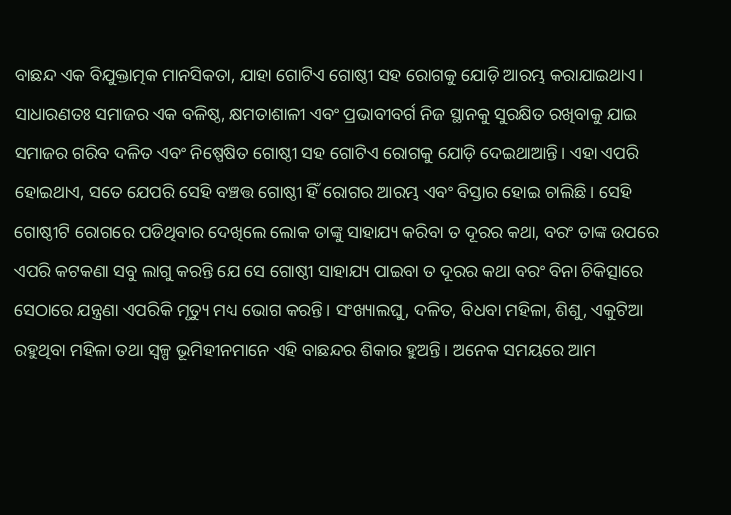ବାଛନ୍ଦ ଏକ ବିଯୁକ୍ତାତ୍ମକ ମାନସିକତା, ଯାହା ଗୋଟିଏ ଗୋଷ୍ଠୀ ସହ ରୋଗକୁ ଯୋଡ଼ି ଆରମ୍ଭ କରାଯାଇଥାଏ। ସାଧାରଣତଃ ସମାଜର ଏକ ବଳିଷ୍ଠ, କ୍ଷମତାଶାଳୀ ଏବଂ ପ୍ରଭାବୀବର୍ଗ ନିଜ ସ୍ଥାନକୁ ସୁରକ୍ଷିତ ରଖିବାକୁ ଯାଇ ସମାଜର ଗରିବ ଦଳିତ ଏବଂ ନିଷ୍ପେଷିତ ଗୋଷ୍ଠୀ ସହ ଗୋଟିଏ ରୋଗକୁ ଯୋଡ଼ି ଦେଇଥାଆନ୍ତି। ଏହା ଏପରି ହୋଇଥାଏ, ସତେ ଯେପରି ସେହି ବଞ୍ଚତ୍ତ ଗୋଷ୍ଠୀ ହିଁ ରୋଗର ଆରମ୍ଭ ଏବଂ ବିସ୍ତାର ହୋଇ ଚାଲିଛି। ସେହି ଗୋଷ୍ଠୀଟି ରୋଗରେ ପଡିଥିବାର ଦେଖିଲେ ଲୋକ ତାଙ୍କୁ ସାହାଯ୍ୟ କରିବା ତ ଦୂରର କଥା, ବରଂ ତାଙ୍କ ଉପରେ ଏପରି କଟକଣା ସବୁ ଲାଗୁ କରନ୍ତି ଯେ ସେ ଗୋଷ୍ଠୀ ସାହାଯ୍ୟ ପାଇବା ତ ଦୂରର କଥା ବରଂ ବିନା ଚିକିତ୍ସାରେ ସେଠାରେ ଯନ୍ତ୍ରଣା ଏପରିକି ମୃତ୍ୟୁ ମଧ୍ୟ ଭୋଗ କରନ୍ତି। ସଂଖ୍ୟାଲଘୁ, ଦଳିତ, ବିଧବା ମହିଳା, ଶିଶୁ, ଏକୁଟିଆ ରହୁଥିବା ମହିଳା ତଥା ସ୍ବଳ୍ପ ଭୂମିହୀନମାନେ ଏହି ବାଛନ୍ଦର ଶିକାର ହୁଅନ୍ତି। ଅନେକ ସମୟରେ ଆମ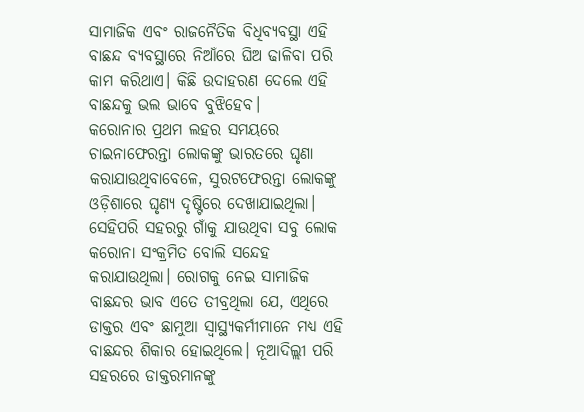ସାମାଜିକ ଏବଂ ରାଜନୈତିକ ବିଧିବ୍ୟବସ୍ଥା ଏହି ବାଛନ୍ଦ ବ୍ୟବସ୍ଥାରେ ନିଆଁରେ ଘିଅ ଢାଳିବା ପରି କାମ କରିଥାଏ। କିଛି ଉଦାହରଣ ଦେଲେ ଏହି ବାଛନ୍ଦକୁ ଭଲ ଭାବେ ବୁଝିହେବ।
କରୋନାର ପ୍ରଥମ ଲହର ସମୟରେ ଚାଇନାଫେରନ୍ତା ଲୋକଙ୍କୁ ଭାରତରେ ଘୃଣା କରାଯାଉଥିବାବେଳେ, ସୁରଟଫେରନ୍ତା ଲୋକଙ୍କୁ ଓଡ଼ିଶାରେ ଘୃଣ୍ୟ ଦୃଷ୍ଟିରେ ଦେଖାଯାଇଥିଲା। ସେହିପରି ସହରରୁ ଗାଁକୁ ଯାଉଥିବା ସବୁ ଲୋକ କରୋନା ସଂକ୍ରମିତ ବୋଲି ସନ୍ଦେହ କରାଯାଉଥିଲା। ରୋଗକୁ ନେଇ ସାମାଜିକ ବାଛନ୍ଦର ଭାବ ଏତେ ତୀବ୍ରଥିଲା ଯେ, ଏଥିରେ ଡାକ୍ତର ଏବଂ ଛାମୁଆ ସ୍ବାସ୍ଥ୍ୟକର୍ମୀମାନେ ମଧ୍ୟ ଏହି ବାଛନ୍ଦର ଶିକାର ହୋଇଥିଲେ। ନୂଆଦିଲ୍ଲୀ ପରି ସହରରେ ଡାକ୍ତରମାନଙ୍କୁ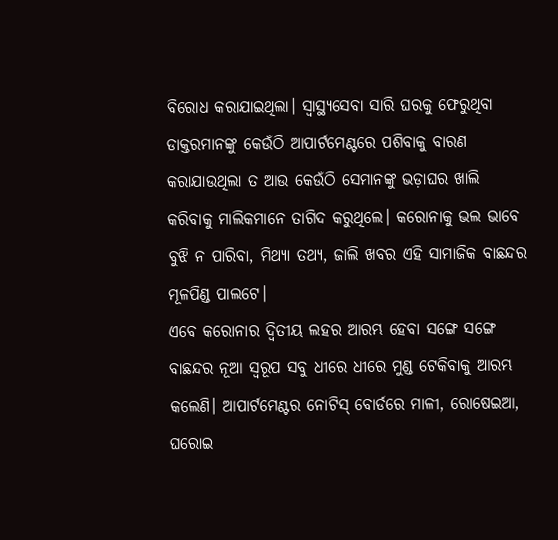ବିରୋଧ କରାଯାଇଥିଲା। ସ୍ବାସ୍ଥ୍ୟସେବା ସାରି ଘରକୁ ଫେରୁଥିବା ଡାକ୍ତରମାନଙ୍କୁ କେଉଁଠି ଆପାର୍ଟମେଣ୍ଟରେ ପଶିବାକୁ ବାରଣ କରାଯାଉଥିଲା ତ ଆଉ କେଉଁଠି ସେମାନଙ୍କୁ ଭଡ଼ାଘର ଖାଲି କରିବାକୁ ମାଲିକମାନେ ତାଗିଦ କରୁଥିଲେ। କରୋନାକୁ ଭଲ ଭାବେ ବୁଝି ନ ପାରିବା, ମିଥ୍ୟା ତଥ୍ୟ, ଜାଲି ଖବର ଏହି ସାମାଜିକ ବାଛନ୍ଦର ମୂଳପିଣ୍ଡ ପାଲଟେ।
ଏବେ କରୋନାର ଦ୍ୱିତୀୟ ଲହର ଆରମ୍ଭ ହେବା ସଙ୍ଗେ ସଙ୍ଗେ ବାଛନ୍ଦର ନୂଆ ସ୍ବରୂପ ସବୁ ଧୀରେ ଧୀରେ ମୁଣ୍ଡ ଟେକିବାକୁ ଆରମ୍ଭ କଲେଣି। ଆପାର୍ଟମେଣ୍ଟର ନୋଟିସ୍‌ ବୋର୍ଡରେ ମାଳୀ, ରୋଷେଇଆ, ଘରୋଇ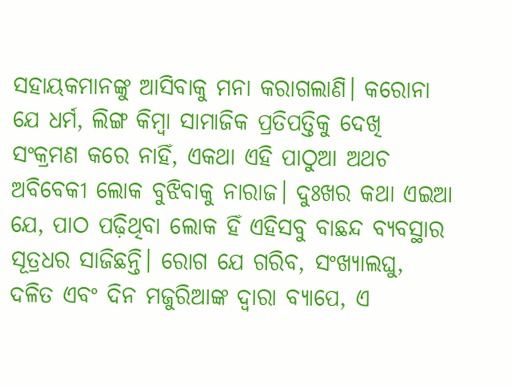ସହାୟକମାନଙ୍କୁ ଆସିବାକୁ ମନା କରାଗଲାଣି। କରୋନା ଯେ ଧର୍ମ, ଲିଙ୍ଗ କିମ୍ବା ସାମାଜିକ ପ୍ରତିପତ୍ତିକୁ ଦେଖି ସଂକ୍ରମଣ କରେ ନାହିଁ, ଏକଥା ଏହି ପାଠୁଆ ଅଥଚ ଅବିବେକୀ ଲୋକ ବୁଝିବାକୁ ନାରାଜ। ଦୁଃଖର କଥା ଏଇଆ ଯେ, ପାଠ ପଢ଼ିଥିବା ଲୋକ ହିଁ ଏହିସବୁ ବାଛନ୍ଦ ବ୍ୟବସ୍ଥାର ସୂତ୍ରଧର ସାଜିଛନ୍ତି। ରୋଗ ଯେ ଗରିବ, ସଂଖ୍ୟାଲଘୁ, ଦଳିତ ଏବଂ ଦିନ ମଜୁରିଆଙ୍କ ଦ୍ୱାରା ବ୍ୟାପେ, ଏ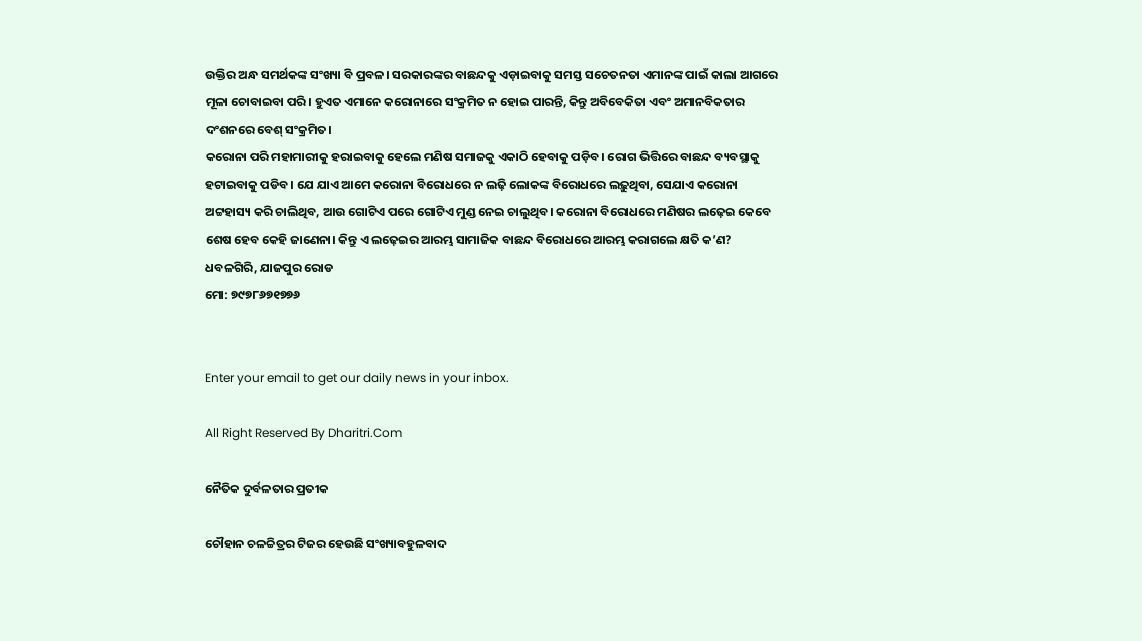ଉକ୍ତିର ଅନ୍ଧ ସମର୍ଥକଙ୍କ ସଂଖ୍ୟା ବି ପ୍ରବଳ। ସରକାରଙ୍କର ବାଛନ୍ଦକୁ ଏଡ଼ାଇବାକୁ ସମସ୍ତ ସଚେତନତା ଏମାନଙ୍କ ପାଇଁ କାଲା ଆଗରେ ମୂଳା ଚୋବାଇବା ପରି। ହୁଏତ ଏମାନେ କରୋନାରେ ସଂକ୍ରମିତ ନ ହୋଇ ପାରନ୍ତି, କିନ୍ତୁ ଅବିବେକିତା ଏବଂ ଅମାନବିକତାର ଦଂଶନରେ ବେଶ୍‌ ସଂକ୍ରମିତ।
କରୋନା ପରି ମହାମାରୀକୁ ହରାଇବାକୁ ହେଲେ ମଣିଷ ସମାଜକୁ ଏକାଠି ହେବାକୁ ପଡ଼ିବ। ରୋଗ ଭିତ୍ତିରେ ବାଛନ୍ଦ ବ୍ୟବସ୍ଥାକୁ ହଟାଇବାକୁ ପଡିବ। ଯେ ଯାଏ ଆମେ କରୋନା ବିରୋଧରେ ନ ଲଢ଼ି ଲୋକଙ୍କ ବିରୋଧରେ ଲଢ଼ୁଥିବା, ସେଯାଏ କରୋନା ଅଟ୍ଟହାସ୍ୟ କରି ଚାଲିଥିବ, ଆଉ ଗୋଟିଏ ପରେ ଗୋଟିଏ ମୁଣ୍ଡ ନେଇ ଚାଲୁଥିବ। କରୋନା ବିରୋଧରେ ମଣିଷର ଲଢ଼େଇ କେବେ ଶେଷ ହେବ କେହି ଜାଣେନା। କିନ୍ତୁ ଏ ଲଢ଼େଇର ଆରମ୍ଭ ସାମାଜିକ ବାଛନ୍ଦ ବିରୋଧରେ ଆରମ୍ଭ କରାଗଲେ କ୍ଷତି କ’ଣ?
ଧବଳଗିରି, ଯାଜପୁର ରୋଡ
ମୋ: ୭୯୭୮୬୭୧୭୭୬


Enter your email to get our daily news in your inbox.

All Right Reserved By Dharitri.Com

ନୈତିକ ଦୁର୍ବଳତାର ପ୍ରତୀକ

ଚୌହାନ ଚଳଚ୍ଚିତ୍ରର ଟିଜର ହେଉଛି ସଂଖ୍ୟାବହୁଳବାଦ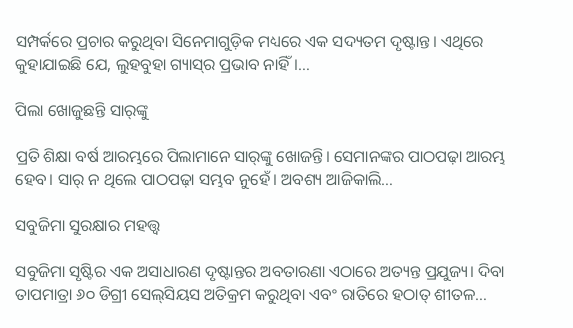ସମ୍ପର୍କରେ ପ୍ରଚାର କରୁଥିବା ସିନେମାଗୁଡ଼ିକ ମଧ୍ୟରେ ଏକ ସଦ୍ୟତମ ଦୃଷ୍ଟାନ୍ତ। ଏଥିରେ କୁହାଯାଇଛି ଯେ, ଲୁହବୁହା ଗ୍ୟାସ୍‌ର ପ୍ରଭାବ ନାହିଁ।…

ପିଲା ଖୋଜୁଛନ୍ତି ସାର୍‌ଙ୍କୁ

ପ୍ରତି ଶିକ୍ଷା ବର୍ଷ ଆରମ୍ଭରେ ପିଲାମାନେ ସାର୍‌ଙ୍କୁ ଖୋଜନ୍ତି। ସେମାନଙ୍କର ପାଠପଢ଼ା ଆରମ୍ଭ ହେବ। ସାର୍‌ ନ ଥିଲେ ପାଠପଢ଼ା ସମ୍ଭବ ନୁହେଁ। ଅବଶ୍ୟ ଆଜିକାଲି…

ସବୁଜିମା ସୁରକ୍ଷାର ମହତ୍ତ୍ୱ

ସବୁଜିମା ସୃଷ୍ଟିର ଏକ ଅସାଧାରଣ ଦୃଷ୍ଟାନ୍ତର ଅବତାରଣା ଏଠାରେ ଅତ୍ୟନ୍ତ ପ୍ରଯୁଜ୍ୟ। ଦିବା ତାପମାତ୍ରା ୬୦ ଡିଗ୍ରୀ ସେଲ୍‌ସିୟସ ଅତିକ୍ରମ କରୁଥିବା ଏବଂ ରାତିରେ ହଠାତ୍‌ ଶୀତଳ…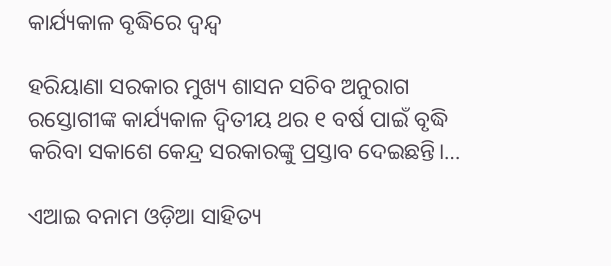କାର୍ଯ୍ୟକାଳ ବୃଦ୍ଧିରେ ଦ୍ୱନ୍ଦ୍ୱ

ହରିୟାଣା ସରକାର ମୁଖ୍ୟ ଶାସନ ସଚିବ ଅନୁରାଗ ରସ୍ତୋଗୀଙ୍କ କାର୍ଯ୍ୟକାଳ ଦ୍ୱିତୀୟ ଥର ୧ ବର୍ଷ ପାଇଁ ବୃଦ୍ଧି କରିବା ସକାଶେ କେନ୍ଦ୍ର ସରକାରଙ୍କୁ ପ୍ରସ୍ତାବ ଦେଇଛନ୍ତି।…

ଏଆଇ ବନାମ ଓଡ଼ିଆ ସାହିତ୍ୟ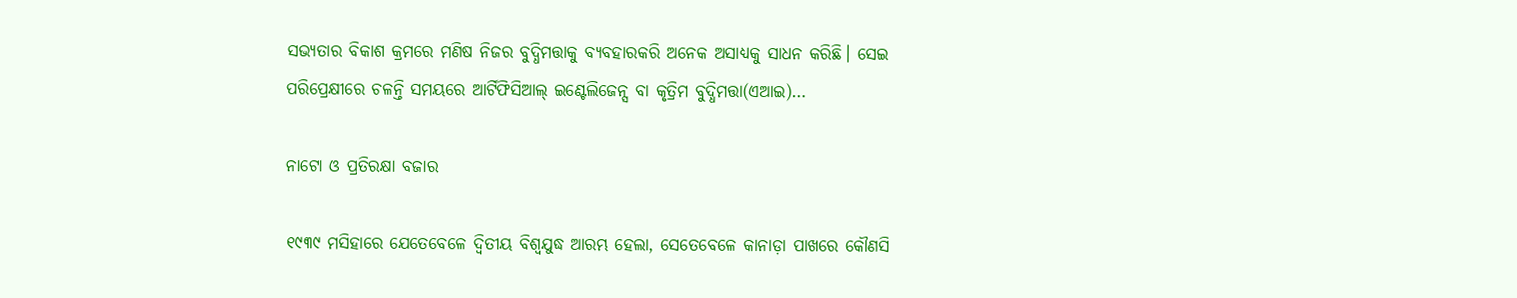ସଭ୍ୟତାର ବିକାଶ କ୍ରମରେ ମଣିଷ ନିଜର ବୁଦ୍ଧିମତ୍ତାକୁ ବ୍ୟବହାରକରି ଅନେକ ଅସାଧ୍ୟକୁ ସାଧନ କରିଛି। ସେଇ ପରିପ୍ରେକ୍ଷୀରେ ଚଳନ୍ତି ସମୟରେ ଆର୍ଟିଫିସିଆଲ୍‌ ଇଣ୍ଟେଲିଜେନ୍ସ ବା କୃତ୍ରିମ ବୁଦ୍ଧିମତ୍ତା(ଏଆଇ)…

ନାଟୋ ଓ ପ୍ରତିରକ୍ଷା ବଜାର

୧୯୩୯ ମସିହାରେ ଯେତେବେଳେ ଦ୍ୱିତୀୟ ବିଶ୍ୱଯୁଦ୍ଧ ଆରମ୍ଭ ହେଲା, ସେତେବେଳେ କାନାଡ଼ା ପାଖରେ କୌଣସି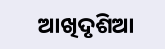ଆଖିଦୃଶିଆ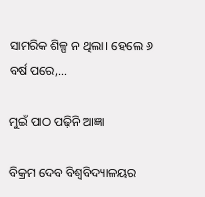ସାମରିକ ଶିଳ୍ପ ନ ଥିଲା। ହେଲେ ୬ ବର୍ଷ ପରେ,…

ମୁଇଁ ପାଠ ପଢ଼ିନି ଆଜ୍ଞା

ବିକ୍ରମ ଦେବ ବିଶ୍ବବିଦ୍ୟାଳୟର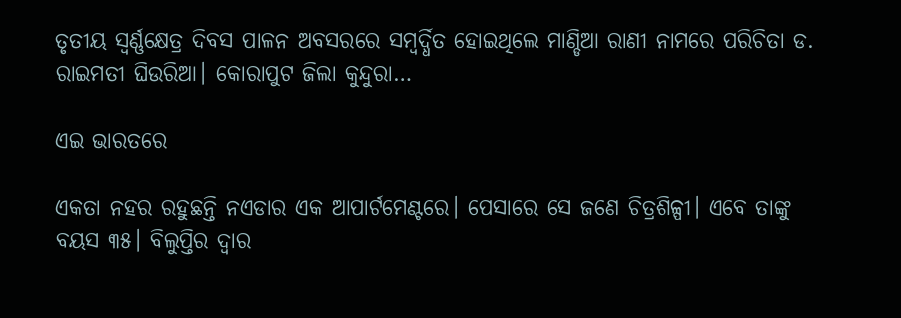ତୃତୀୟ ସ୍ବର୍ଣ୍ଣକ୍ଷେତ୍ର ଦିବସ ପାଳନ ଅବସରରେ ସମ୍ବର୍ଦ୍ଧିତ ହୋଇଥିଲେ ମାଣ୍ଡିଆ ରାଣୀ ନାମରେ ପରିଚିତା ଡ. ରାଇମତୀ ଘିଉରିଆ। କୋରାପୁଟ ଜିଲା କୁନ୍ଦୁରା…

ଏଇ ଭାରତରେ

ଏକତା ନହର ରହୁଛନ୍ତି ନଏଡାର ଏକ ଆପାର୍ଟମେଣ୍ଟରେ। ପେସାରେ ସେ ଜଣେ ଚିତ୍ରଶିଳ୍ପୀ। ଏବେ ତାଙ୍କୁ ବୟସ ୩୫। ବିଲୁପ୍ତିର ଦ୍ୱାର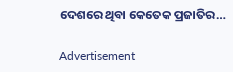ଦେଶରେ ଥିବା କେତେକ ପ୍ରଜାତିର…

Advertisement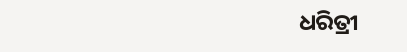ଧରିତ୍ରୀ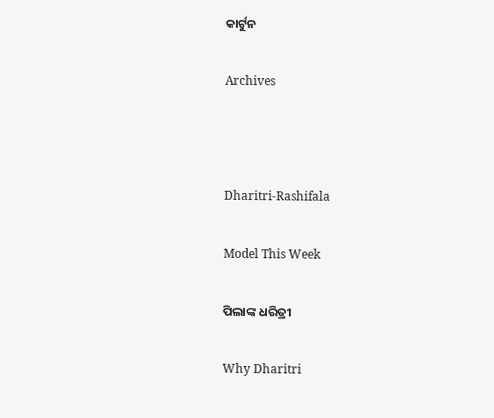କାର୍ଟୁନ

Archives



Dharitri-Rashifala

Model This Week

ପିଲାଙ୍କ ଧରିତ୍ରୀ

Why Dharitri